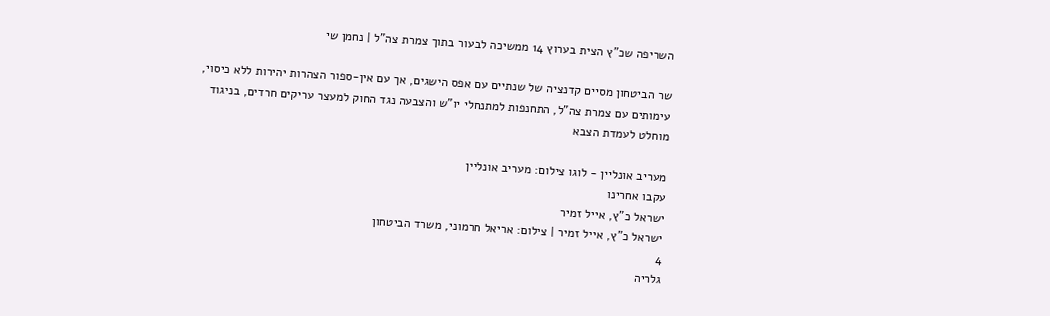השריפה שכ"ץ הצית בערוץ 14 ממשיכה לבעור בתוך צמרת צה"ל | נחמן שי

שר הביטחון מסיים קדנציה של שנתיים עם אפס הישגים, אך עם אין-ספור הצהרות יהירות ללא כיסוי, עימותים עם צמרת צה"ל, התחנפות למתנחלי יו"ש והצבעה נגד החוק למעצר עריקים חרדים, בניגוד מוחלט לעמדת הצבא

מעריב אונליין - לוגו צילום: מעריב אונליין
עקבו אחרינו
ישראל כ"ץ, אייל זמיר
ישראל כ"ץ, אייל זמיר | צילום: אריאל חרמוני, משרד הביטחון
4
גלריה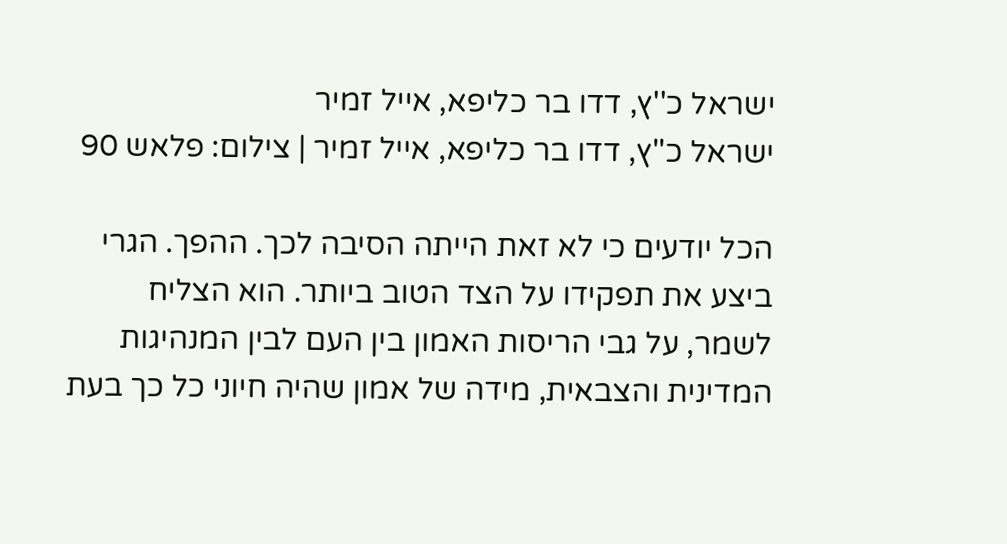ישראל כ''ץ, דדו בר כליפא, אייל זמיר
ישראל כ''ץ, דדו בר כליפא, אייל זמיר | צילום: פלאש 90

הכל יודעים כי לא זאת הייתה הסיבה לכך. ההפך. הגרי ביצע את תפקידו על הצד הטוב ביותר. הוא הצליח לשמר, על גבי הריסות האמון בין העם לבין המנהיגות המדינית והצבאית, מידה של אמון שהיה חיוני כל כך בעת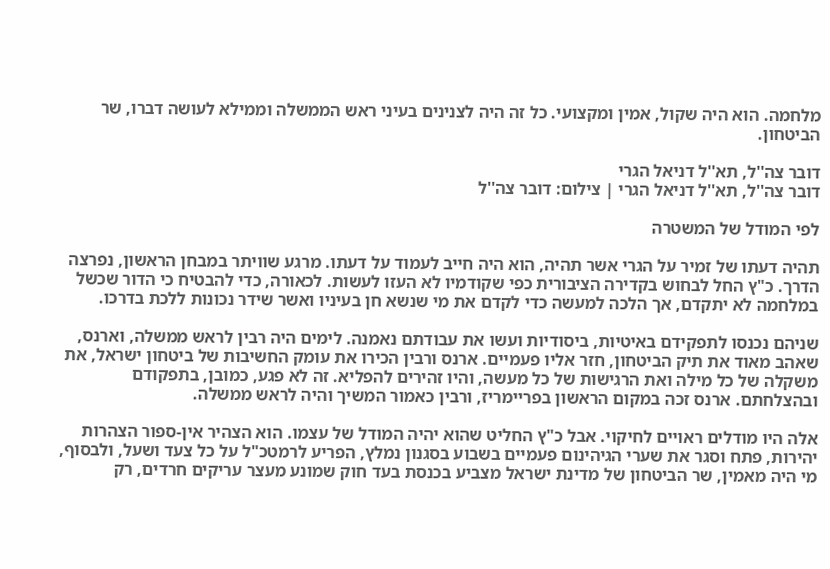מלחמה. הוא היה שקול, אמין ומקצועי. כל זה היה לצנינים בעיני ראש הממשלה וממילא לעושה דברו, שר הביטחון.

דובר צה''ל, תא''ל דניאל הגרי
דובר צה''ל, תא''ל דניאל הגרי | צילום: דובר צה''ל

לפי המודל של המשטרה

תהיה דעתו של זמיר על הגרי אשר תהיה, הוא היה חייב לעמוד על דעתו. מרגע שוויתר במבחן הראשון, נפרצה הדרך. כ"ץ החל לבחוש בקדירה הציבורית כפי שקודמיו לא העזו לעשות. לכאורה, כדי להבטיח כי הדור שכשל במלחמה לא יתקדם, אך הלכה למעשה כדי לקדם את מי שנשא חן בעיניו ואשר שידר נכונות ללכת בדרכו.

שניהם נכנסו לתפקידם באיטיות, ביסודיות ועשו את עבודתם נאמנה. לימים היה רבין לראש ממשלה, וארנס, שאהב מאוד את תיק הביטחון, חזר אליו פעמיים. ארנס ורבין הכירו את עומק החשיבות של ביטחון ישראל, את משקלה של כל מילה ואת הרגישות של כל מעשה, והיו זהירים להפליא. זה לא פגע, כמובן, בתפקודם ובהצלחתם. ארנס זכה במקום הראשון בפריימריז, ורבין כאמור המשיך והיה לראש ממשלה.

אלה היו מודלים ראויים לחיקוי. אבל כ"ץ החליט שהוא יהיה המודל של עצמו. הוא הצהיר אין-ספור הצהרות יהירות, פתח וסגר את שערי הגיהינום פעמיים בשבוע בסגנון נמלץ, הפריע לרמטכ"ל על כל צעד ושעל, ולבסוף, מי היה מאמין, שר הביטחון של מדינת ישראל מצביע בכנסת בעד חוק שמונע מעצר עריקים חרדים, רק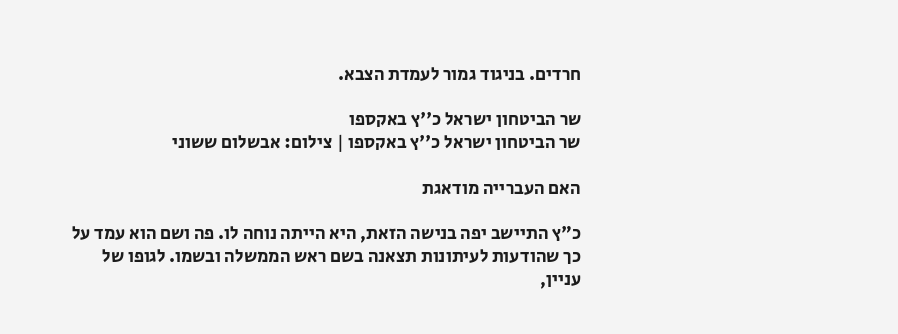חרדים. בניגוד גמור לעמדת הצבא.

שר הביטחון ישראל כ''ץ באקספו
שר הביטחון ישראל כ''ץ באקספו | צילום: אבשלום ששוני

האם העברייה מודאגת

כ"ץ התיישב יפה בנישה הזאת, היא הייתה נוחה לו. פה ושם הוא עמד על כך שהודעות לעיתונות תצאנה בשם ראש הממשלה ובשמו. לגופו של עניין,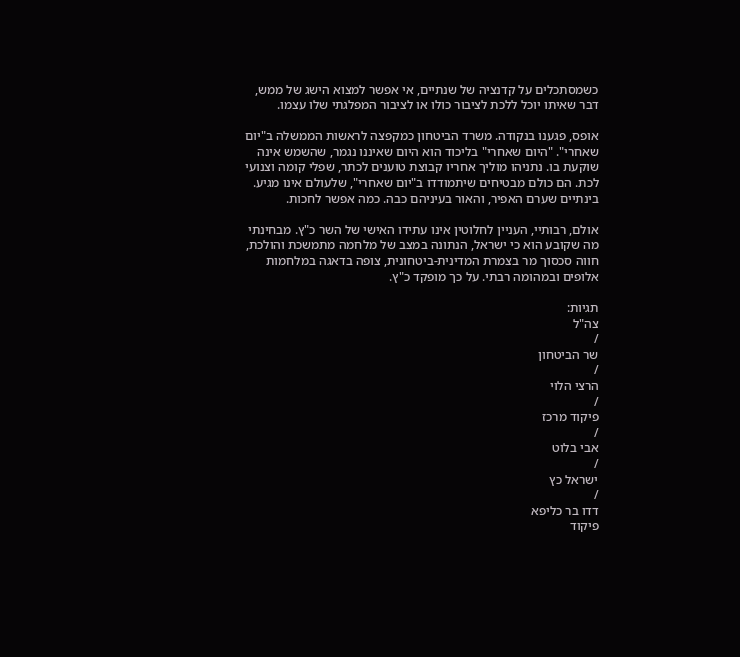כשמסתכלים על קדנציה של שנתיים, אי אפשר למצוא הישג של ממש, דבר שאיתו יוכל ללכת לציבור כולו או לציבור המפלגתי שלו עצמו.

אופס, פגענו בנקודה. משרד הביטחון כמקפצה לראשות הממשלה ב"יום שאחרי". "היום שאחרי" בליכוד הוא היום שאיננו נגמר, שהשמש אינה שוקעת בו. נתניהו מוליך אחריו קבוצת טוענים לכתר, שפלי קומה וצנועי לכת. הם כולם מבטיחים שיתמודדו ב"יום שאחרי", שלעולם אינו מגיע. בינתיים שערם האפיר, והאור בעיניהם כבה. כמה אפשר לחכות.

אולם, רבותיי, העניין לחלוטין אינו עתידו האישי של השר כ"ץ. מבחינתי מה שקובע הוא כי ישראל, הנתונה במצב של מלחמה מתמשכת והולכת, חווה סכסוך מר בצמרת המדינית-ביטחונית, צופה בדאגה במלחמות אלופים ובמהומה רבתי. על כך מופקד כ"ץ.

תגיות:
צה"ל
/
שר הביטחון
/
הרצי הלוי
/
פיקוד מרכז
/
אבי בלוט
/
ישראל כץ
/
דדו בר כליפא
פיקוד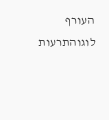העורף לוגוהתרעות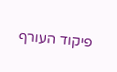פיקוד העורף